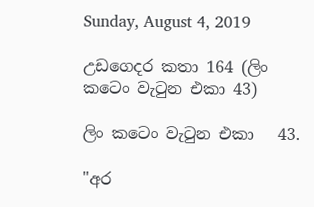Sunday, August 4, 2019

උඩගෙදර කතා 164 (ලිං කටෙං වැටුන එකා 43)

ලිං කටෙං වැටුන එකා   43.

"අර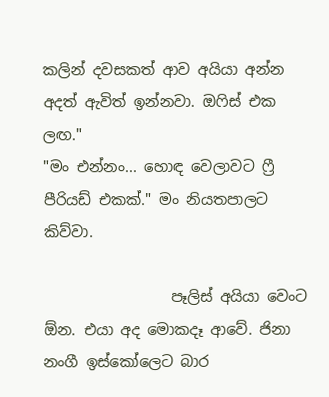කලින් දවසකත් ආව අයියා අන්න අදත් ඇවිත් ඉන්නවා. ඔෆිස් එක ලඟ."
"මං එන්නං... හොඳ වෙලාවට ෆ්‍රී පීරියඩ් එකක්." මං නියතපාලට කිව්වා.

                 පෑලිස් අයියා වෙංට ඕන. එයා අද මොකදෑ ආවේ. ජිනා නංගී ඉස්කෝලෙට බාර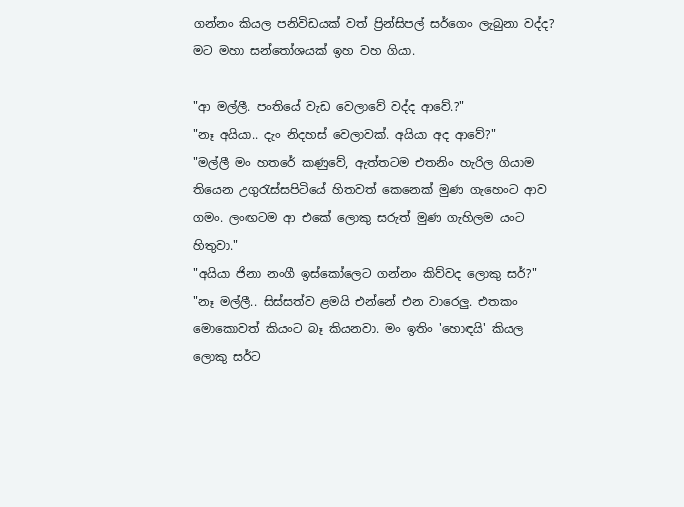ගන්නං කියල පනිවිඩයක් වත් ප්‍රින්සිපල් සර්ගෙං ලැබුනා වද්ද? මට මහා සන්තෝශයක් ඉහ වහ ගියා.

"ආ මල්ලී. පංතියේ වැඩ වෙලාවේ වද්ද ආවේ.?"
"නෑ අයියා.. දැං නිදහස් වෙලාවක්. අයියා අද ආවේ?"
"මල්ලී මං හතරේ කණුවේ, ඇත්තටම එතනිං හැරිල ගියාම තියෙන උගුරැස්සපිටියේ හිතවත් කෙනෙක් මුණ ගැහෙංට ආව ගමං. ලංඟටම ආ එකේ ලොකු සරුත් මුණ ගැහිලම යංට හිතුවා."
"අයියා ජිනා නංගී ඉස්කෝලෙට ගන්නං කිව්වද ලොකු සර්?"
"නෑ මල්ලී.. සිස්සත්ව ළමයි එන්නේ එන වාරෙලු. එතකං මොකොවත් කියංට බෑ කියනවා. මං ඉතිං 'හොඳයි' කියල ලොකු සර්ට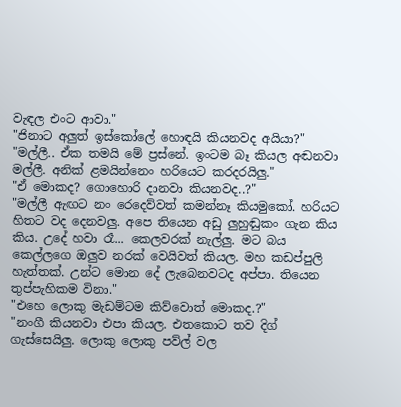වැඳල එංට ආවා."
"ජිනාට අලුත් ඉස්කෝලේ හොඳයි කියනවද අයියා?"
"මල්ලී.. ඒක තමයි මේ ප්‍රස්නේ. ඉංටම බෑ කියල අඬනවා මල්ලී. අනික් ළමයින්නෙං හරියෙට කරදරයිලු."
"ඒ මොකද? ගොහොරි දානවා කියනවද..?"
"මල්ලී ඇඟට නං රෙදෙව්වත් කමන්නෑ කියමුකෝ. හරියට හිතට වද දෙනවලු. අපෙ තියෙන අඩු ලුහුඬුකං ගැන කිය කිය. උදේ හවා රෑ... කෙලවරක් නැල්ලු. මට බය කෙල්ලගෙ ඔලුව නරක් වෙයිවත් කියල. මහ කඩප්පුලි හැත්තක්. උන්ට මොන දේ ලැබෙනවටද අප්පා. තියෙන තුප්පැහිකම විනා."
"එහෙ ලොකු මැඩම්ටම කිව්වොත් මොකද.?"
"නංගී කියනවා එපා කියල. එතකොට තව දිග් ගැස්සෙයිලු. ලොකු ලොකු පව්ල් වල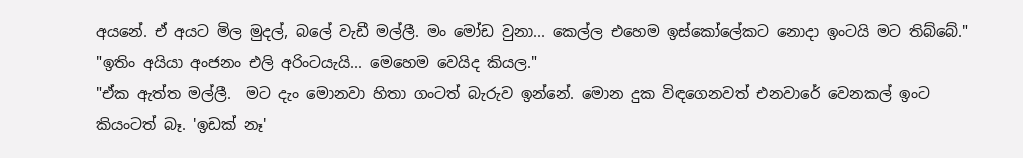අයනේ. ඒ අයට මිල මුදල්, බලේ වැඩී මල්ලී. මං මෝඩ වුනා... කෙල්ල එහෙම ඉස්කෝලේකට නොදා ඉංටයි මට තිබ්බේ."
"ඉතිං අයියා අංජනං එලි අරිංටයැයි... මෙහෙම වෙයිද කියල."
"ඒක ඇත්ත මල්ලී.  මට දැං මොනවා හිතා ගංටත් බැරුව ඉන්නේ. මොන දුක විඳගෙනවත් එනවාරේ වෙනකල් ඉංට කියංටත් බෑ. 'ඉඩක් නෑ'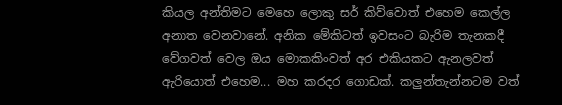කියල අන්තිමට මෙහෙ ලොකු සර් කිව්වොත් එහෙම කෙල්ල අනාත වෙනවානේ. අනික මේකිටත් ඉවසංට බැරිම තැනකදී වේගවත් වෙල ඔය මොකකිංවත් අර එකියකට ඇනලවත් ඇරියොත් එහෙම... මහ කරද‍ර ගොඩක්. කලුන්තැන්නටම වත්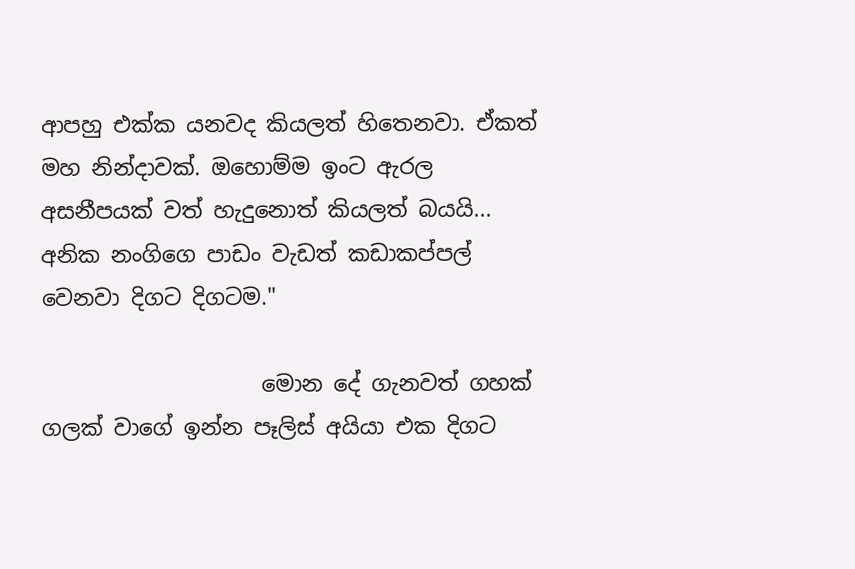ආපහු එක්ක යනවද කියලත් හිතෙනවා. ඒකත් මහ නින්දාවක්. ඔහොම්ම ඉංට ඇරල අසනීපයක් වත් හැදුනොත් කියලත් බයයි... අනික නංගිගෙ පාඩං වැඩත් කඩාකප්පල් වෙනවා දිගට දිගටම."

                    මොන දේ ගැනවත් ගහක් ගලක් වාගේ ඉන්න පෑලිස් අයියා එක දිගට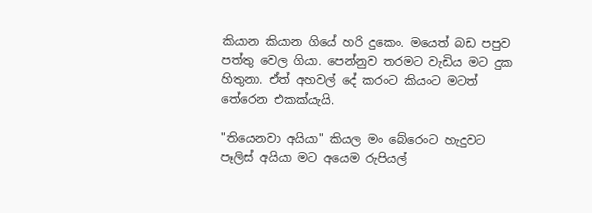කියාන කියාන ගියේ හරි දුකෙං. මයෙත් බඩ පපුව පත්තු වෙල ගියා. පෙන්නුව තරමට වැඩිය මට දුක හිතුනා. ඒත් අහවල් දේ කරංට කියංට මටත් තේරෙන එකක්යැයි.

"තියෙනවා අයියා" කියල මං බේරෙංට හැදුවට පෑලිස් අයියා මට අයෙම රුපියල්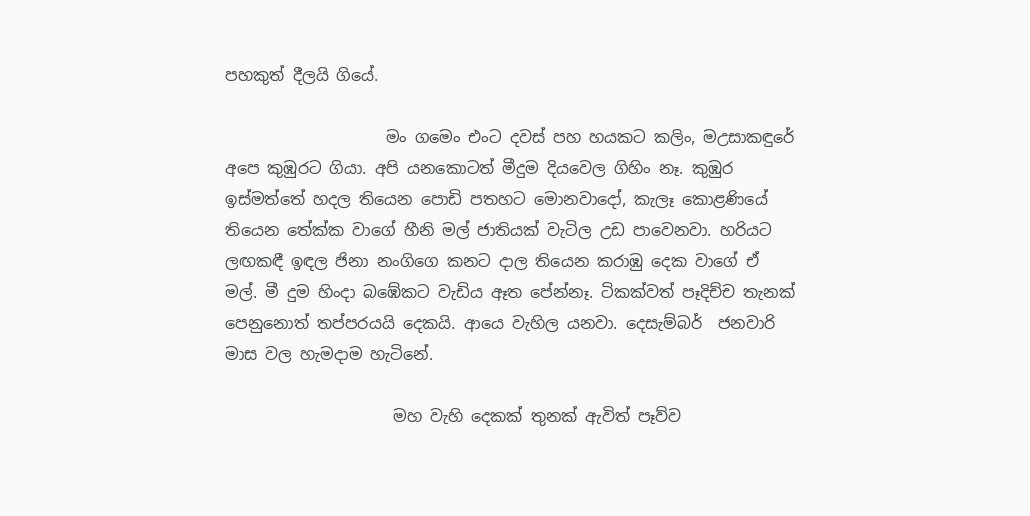පහකුත් දීලයි ගියේ.

                    මං ගමෙං එංට දවස් පහ හයකට කලිං, මඋසාකඳුරේ අපෙ කුඹුරට ගියා. අපි යනකොටත් මීදුම දියවෙල ගිහිං නෑ. කුඹුර ඉස්මත්තේ හදල තියෙන පොඩි පතහට මොනවාදෝ, කැලෑ කොළණියේ තියෙන තේක්ක වාගේ හීනි මල් ජාතියක් වැටිල උඩ පාවෙනවා. හරියට ලඟකඳී ඉඳල ජිනා නංගිගෙ කනට දාල තියෙන කරාඹු දෙක වාගේ ඒ මල්. මී දුම හිංදා බඹේකට වැඩිය ඈත පේන්නෑ. ටිකක්වත් පෑදිච්ච තැනක් පෙනුනොත් තප්පරයයි දෙකයි. ආයෙ වැහිල යනවා. දෙසැම්බර්  ජනවාරි මාස වල හැමදාම හැටිනේ.

                     මහ වැහි දෙකක් තුනක් ඇවිත් පෑව්ව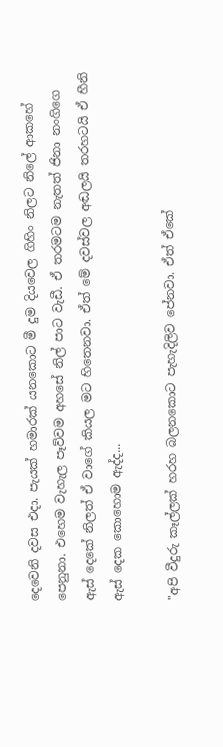දෙවෙනි දවස එදා. පැයක් හමාරක් යනකොට මී දුම දියවෙල ගිහිං නිලට නිලේ ආකහේ පෙනුනා. එහෙම වැහැල පෑව්වම අහසේ නිල් පාට වැඩී. ඒ තරමටම නැතත් ජිනා නංගිගෙ ඇස් දෙකේ නිලත් ඒ වාගේ කියල මට හිතෙනවා. ඒත් මේ දවස්වල අඬලයි තරහටයි ඒ හීනි ඇස් දෙක කොහොම ඇද්ද...

"අපි වීදුරු කෑල්ලක් හරහ බලනකොට පැහැදිලිව පේනවා. ඒත් ඒකේ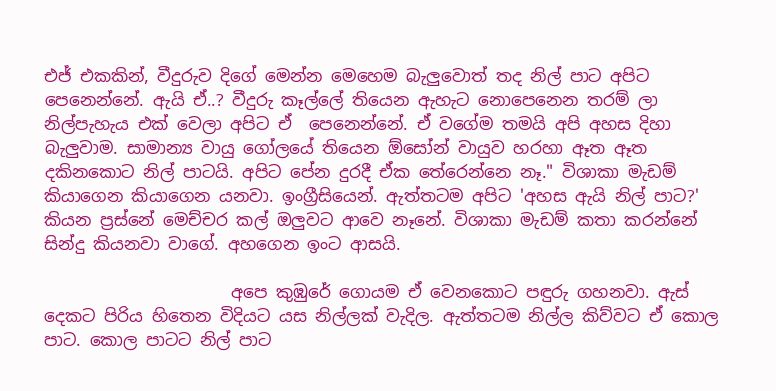එජ් එකකින්, වීදුරුව දිගේ මෙන්න මෙහෙම බැලුවොත් තද නිල් පාට අපිට පෙනෙන්නේ. ඇයි ඒ..? වීදුරු කෑල්ලේ තියෙන ඇහැට නොපෙනෙන තරම් ලා නිල්පැහැය එක් වෙලා අපිට ඒ  පෙනෙන්නේ. ඒ වගේම තමයි අපි අහස දිහා බැලුවාම. සාමාන්‍ය වායු ගෝලයේ තියෙන ඕසෝන් වායුව හරහා ඈත ඈත දකිනකොට නිල් පාටයි. අපිට පේන දුරදී ඒක තේරෙන්නෙ නෑ." විශාකා මැඩම් කියාගෙන කියාගෙන යනවා. ඉංග්‍රීසියෙන්. ඇත්තටම අපිට 'අහස ඇයි නිල් පාට?' කියන ප්‍රස්නේ මෙච්චර කල් ඔලුවට ආවෙ නෑනේ. විශාකා මැඩම් කතා කරන්නේ සින්දු කියනවා වාගේ. අහගෙන ඉංට ආසයි.

                      අපෙ කුඹුරේ ගොයම ඒ වෙනකොට පඳුරු ගහනවා. ඇස් දෙකට පිරිය හිතෙන විදියට යස නිල්ලක් වැදිල. ඇත්තටම නිල්ල කිව්වට ඒ කොල පාට. කොල පාටට නිල් පාට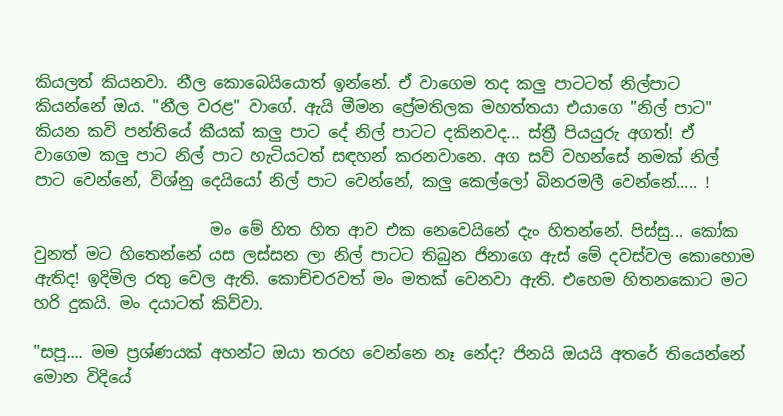කියලත් කියනවා. නීල කොබෙයියොත් ඉන්නේ. ඒ වාගෙම තද කලු පාටටත් නිල්පාට කියන්නේ ඔය. "නීල වරළ" වාගේ. ඇයි මීමන ප්‍රේමතිලක මහත්තයා එයාගෙ "නිල් පාට" කියන කවි පන්තියේ කීයක් කලු පාට දේ නිල් පාටට දකිනවද... ස්ත්‍රී පියයුරු අගත්! ඒ වාගෙම කලු පාට නිල් පාට හැටියටත් සඳහන් කරනවානෙ. අග සව් වහන්සේ නමක් නිල් පාට වෙන්නේ, විශ්නු දෙයියෝ නිල් පාට වෙන්නේ, කලු කෙල්ලෝ බිනරමලී වෙන්නේ..... !

                      මං මේ හිත හිත ආව එක නෙවෙයිනේ දැං හිතන්නේ. පිස්සු... කෝක වුනත් මට හිතෙන්නේ යස ලස්සන ලා නිල් පාටට තිබුන ජිනාගෙ ඇස් මේ දවස්වල කොහොම ඇතිද! ඉදිමිල රතු වෙල ඇති. කොච්චරවත් මං මතක් වෙනවා ඇති. එහෙම හිතනකොට මට හරි දුකයි. මං දයාටත් කිව්වා.

"සපූ.... මම ප්‍රශ්ණයක් අහන්ට ඔයා තරහ වෙන්නෙ නෑ නේද? ජිනයි ඔයයි අතරේ තියෙන්නේ මොන විදියේ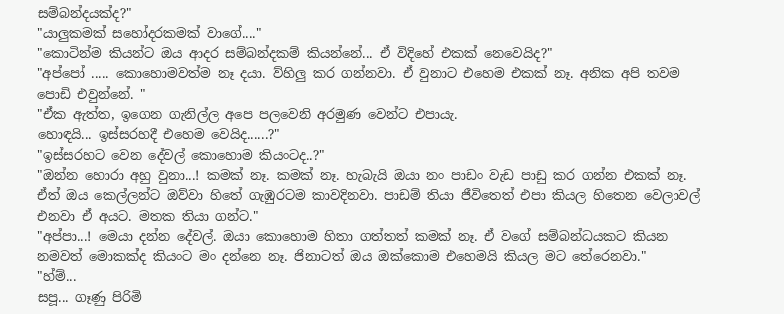සම්බන්දයක්ද?"
"යාලුකමක් සහෝදරකමක් වාගේ...."
"කොටින්ම කියන්ට ඔය ආදර සම්බන්දකම් කියන්නේ... ඒ විදිහේ එකක් නෙවෙයිද?"
"අප්පෝ ..... කොහොමවත්ම නෑ දයා. ව්හිලු කර ගන්නවා. ඒ වුනාට එහෙම එකක් නෑ. අනික අපි තවම පොඩි එවුන්නේ. "
"ඒක ඇත්ත, ඉගෙන ගැනිල්ල අපෙ පලවෙනි අරමුණ වෙන්ට එපායැ.
හොඳයි... ඉස්සරහදී එහෙම වෙයිද......?"
"ඉස්සරහට වෙන දේවල් කොහොම කියංටද..?"
"ඔන්න හොරා අහු වුනා...! කමක් නෑ. කමක් නෑ. හැබැයි ඔයා නං පාඩං වැඩ පාඩු කර ගන්න එකක් නෑ. ඒත් ඔය කෙල්ලන්ට ඔව්වා හිතේ ගැඹුරටම කාවදිනවා. පාඩම් තියා ජීවිතෙත් එපා කියල හිතෙන වෙලාවල් එනවා ඒ අයට. මතක තියා ගන්ට."
"අප්පා...! මෙයා දන්න දේවල්. ඔයා කොහොම හිතා ගත්තත් කමක් නෑ. ඒ වගේ සම්බන්ධයකට කියන නමවත් මොකක්ද කියංට මං දන්නෙ නෑ. ජිනාටත් ඔය ඔක්කොම එහෙමයි කියල මට තේරෙනවා."
"හ්ම්...
සපූ... ගෑණු පිරිමි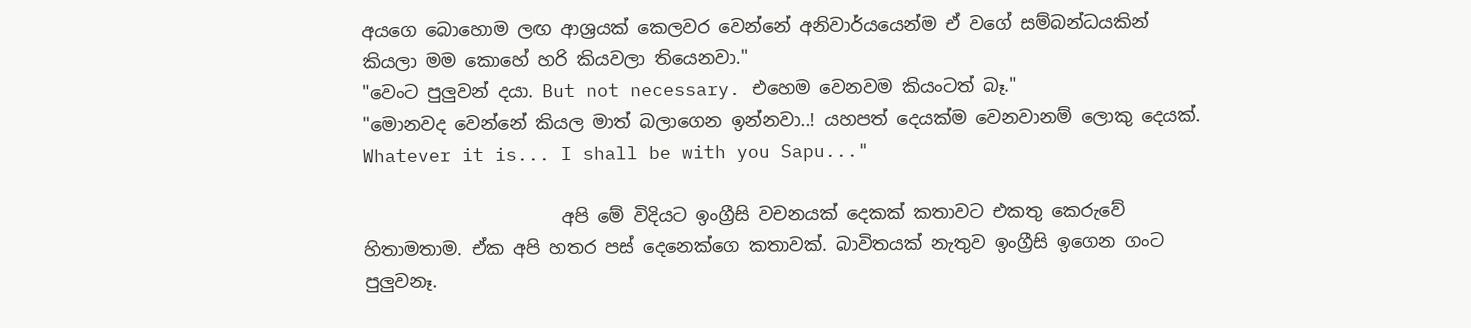අයගෙ බොහොම ලඟ ආශ්‍රයක් කෙලවර වෙන්නේ අනිවාර්යයෙන්ම ඒ වගේ සම්බන්ධයකින් කියලා මම කොහේ හරි කියවලා තියෙනවා."
"වෙංට පුලුවන් දයා. But not necessary. එහෙම වෙනවම කියංටත් බෑ."
"මොනවද වෙන්නේ කියල මාත් බලාගෙන ඉන්නවා..! යහපත් දෙයක්ම වෙනවානම් ලොකු දෙයක්. Whatever it is... I shall be with you Sapu..."

                      අපි මේ විදියට ඉංග්‍රීසි වචනයක් දෙකක් කතාවට එකතු කෙරුවේ හිතාමතාම. ඒක අපි හතර පස් දෙනෙක්ගෙ කතාවක්. බාවිතයක් නැතුව ඉංග්‍රීසි ඉගෙන ගංට පුලුවනෑ.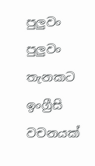පුලුවං පුලුවං තැනකට ඉංග්‍රීසි වචනයක්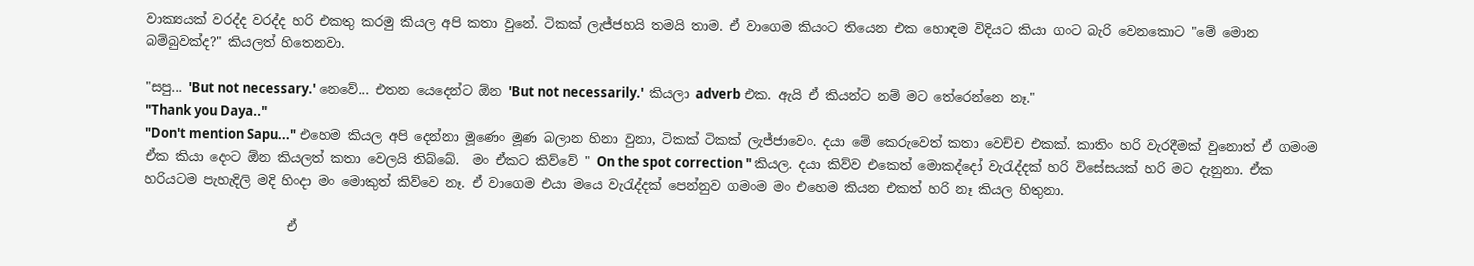වාක්‍යයක් වරද්ද වරද්ද හරි එකතු කරමු කියල අපි කතා වුනේ. ටිකක් ලැජ්ජහයි තමයි තාම. ඒ වාගෙම කියංට තියෙන එක හොඳම විදියට කියා ගංට බැරි වෙනකොට "මේ මොන බම්බුවක්ද?" කියලත් හිතෙනවා.

"සපු... 'But not necessary.' නෙවේ... එතන යෙදෙන්ට ඕන 'But not necessarily.'  කියලා adverb එක. ඇයි ඒ කියන්ට නම් මට තේරෙන්නෙ නෑ."
"Thank you Daya.."
"Don't mention Sapu..." එහෙම කියල අපි දෙන්නා මූණෙං මූණ බලාන හිනා වුනා, ටිකක් ටිකක් ලැජ්ජාවෙං. දයා මේ කෙරුවෙත් කතා වෙච්ච එකක්. කාතිං හරි වැරදීමක් වුනොත් ඒ ගමංම ඒක කියා දෙංට ඕන කියලත් කතා වෙලයි තිබ්බේ.  මං ඒකට කිව්වේ " On the spot correction " කියල. දයා කිව්ව එකෙත් මොකද්දෝ වැරැද්දක් හරි විසේසයක් හරි මට දැනුනා. ඒක හරියටම පැහැදිලි මදි හිංදා මං මොකුත් කිව්වෙ නෑ. ඒ වාගෙම එයා මයෙ වැරැද්දක් පෙන්නුව ගමංම මං එහෙම කියන එකත් හරි නෑ කියල හිතුනා.

                      ඒ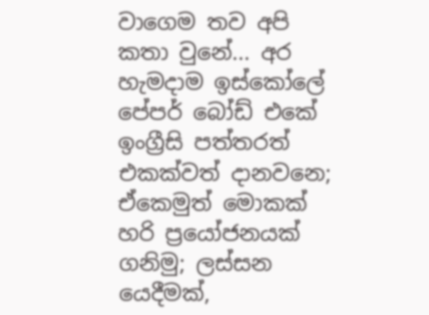වාගෙම තව අපි කතා වුනේ... අර හැමදාම ඉස්කෝලේ පේපර් බෝඩ් එකේ ඉංග්‍රීසි පත්තරත් එකක්වත් දානවනෙ; ඒකෙමුත් මොකක් හරි ප්‍රයෝජනයක් ගනිමු; ලස්සන යෙදීමක්,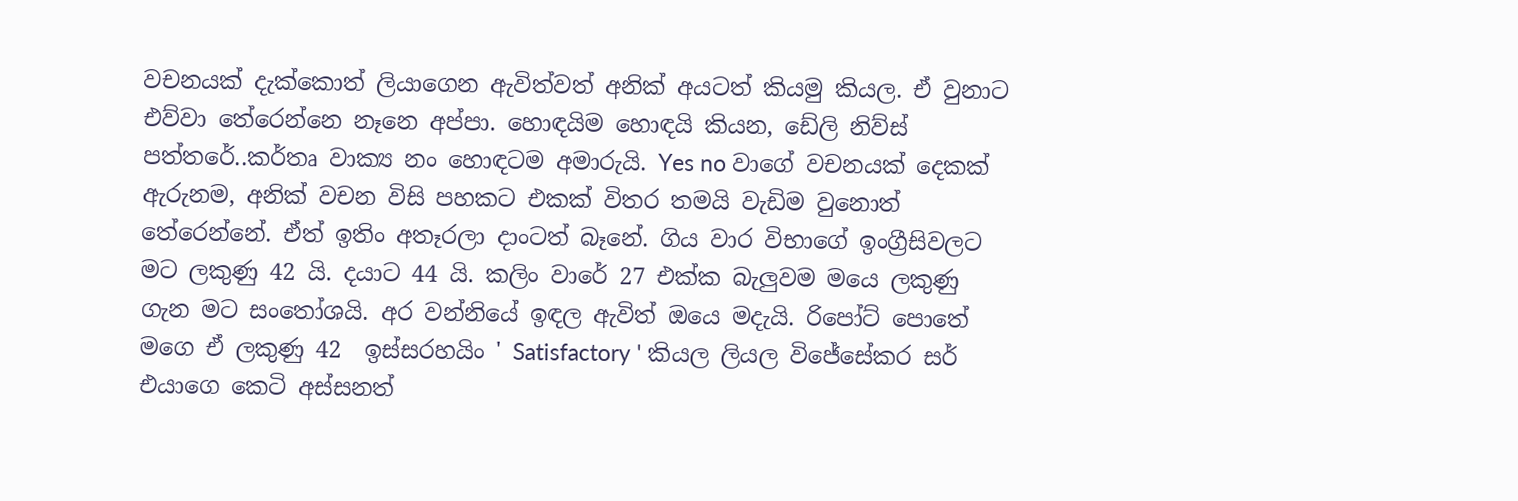වචනයක් දැක්කොත් ලියාගෙන ඇවිත්වත් අනික් අයටත් කියමු කියල. ඒ වුනාට එව්වා තේරෙන්නෙ නෑනෙ අප්පා. හොඳයිම හොඳයි කියන, ඩේලි නිව්ස් පත්තරේ..කර්තෘ වාක්‍ය නං හොඳටම අමාරුයි. Yes no වාගේ වචනයක් දෙකක් ඇරුනම, අනික් වචන විසි පහකට එකක් විතර තමයි වැඩිම වුනොත් තේරෙන්නේ. ඒත් ඉතිං අතෑරලා දාංටත් බෑනේ. ගිය වාර විභාගේ ඉංග්‍රීසිවලට මට ලකුණු 42 යි. දයාට 44 යි. කලිං වාරේ 27 එක්ක බැලුවම මයෙ ලකුණු ගැන මට සංතෝශයි. අර වන්නියේ ඉඳල ඇවිත් ඔයෙ මදැයි. රිපෝට් පොතේ මගෙ ඒ ලකුණු 42  ඉස්සරහයිං ' Satisfactory ' කියල ලියල විජේසේකර සර් එයාගෙ කෙටි අස්සනත්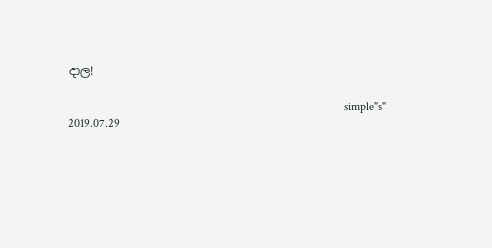දාල!

                                                                                            simple"s"
2019.07.29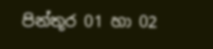පින්තූර 01 හා 02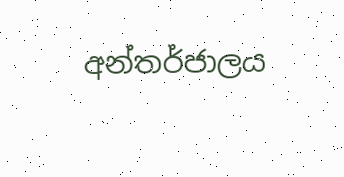අන්තර්ජාලය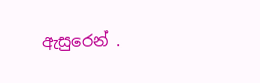ඇසුරෙන් .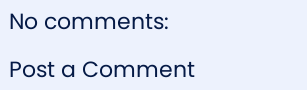No comments:

Post a Comment